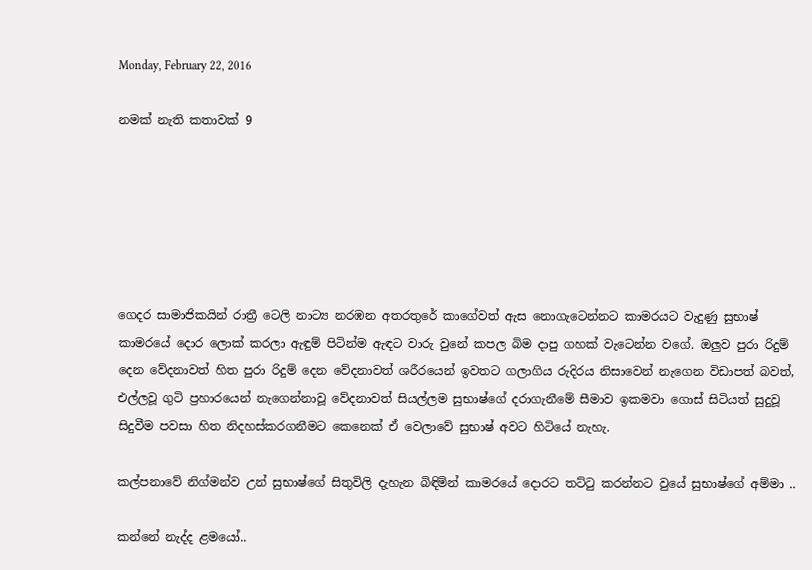Monday, February 22, 2016

නමක් නැති කතාවක් 9






ගෙදර සාමාජිකයින් රාත්‍රී ටෙලි නාට්‍ය නරඹන අතරතුරේ කාගේවත් ඇස නොගැටෙන්නට කාමරයට වැදුණු සුභාෂ් කාමරයේ දොර ලොක් කරලා ඇඳුම් පිටින්ම ඇඳට වාරු වුනේ කපල බිම දාපු ගහක් වැටෙන්න වගේ. ඔලුව පුරා රිදුම් දෙන වේදනාවත් හිත පුරා රිදුම් දෙන වේදනාවත් ශරීරයෙන් ඉවතට ගලාගිය රුදිරය නිසාවෙන් නැගෙන විඩාපත් බවත්, එල්ලවූ ගුටි ප්‍රහාරයෙන් නැගෙන්නාවූ වේදනාවත් සියල්ලම සුභාෂ්ගේ දරාගැනීමේ සීමාව ඉකමවා ගොස් සිටියත් සුදුවූ සිදුවීම පවසා හිත නිදහස්කරගනීමට කෙනෙක් ඒ වෙලාවේ සුභාෂ් අවට හිටියේ නැහැ.

කල්පනාවේ නිග්මන්ව උන් සුභාෂ්ගේ සිතුවිලි දැහැන බිඳිමින් කාමරයේ දොරට තට්ටු කරන්නට වුයේ සුභාෂ්ගේ අම්මා ..

කන්නේ නැද්ද ළමයෝ..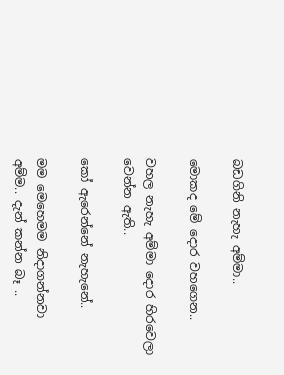බඩගිනි නැහැ අම්මා..

මොකද මේ දොර වහගෙන..

වහල නැහැ අම්මා දොර හිරවෙලා වෙන්න ඇති..

කෝ ඇරෙන්නේ නැහැනේ..

මම මෙහෙමම නිදාගන්නවා අම්ම.. දැන් කන්න බෑ ..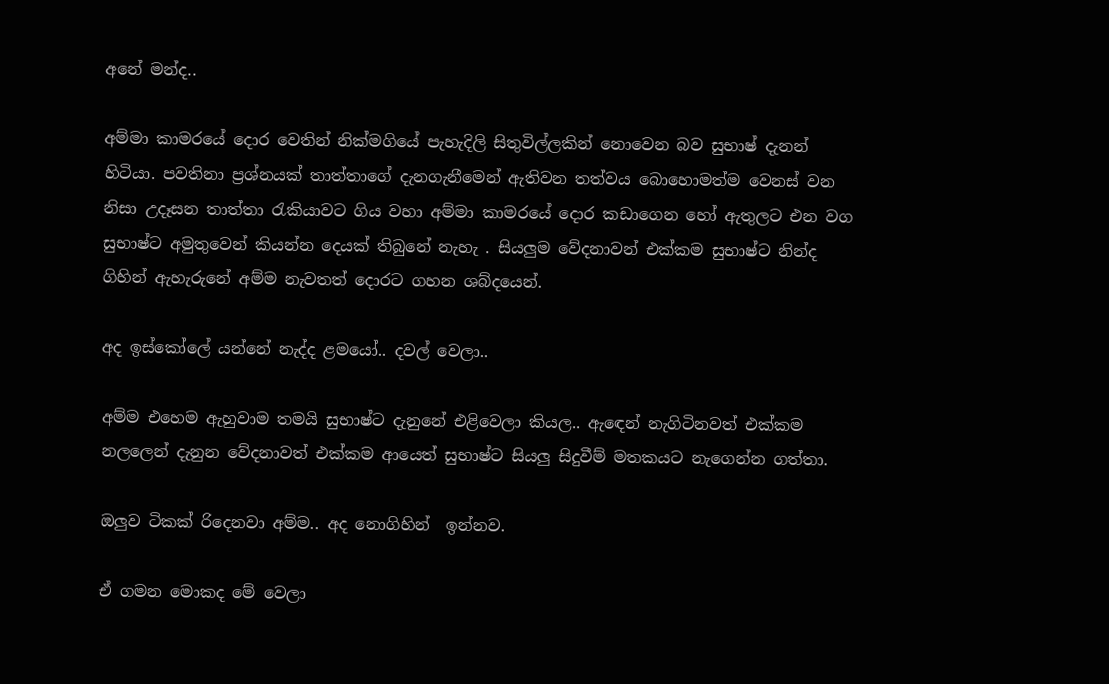අනේ මන්ද..

අම්මා කාමරයේ දොර වෙතින් නික්මගියේ පැහැදිලි සිතුවිල්ලකින් නොවෙන බව සුභාෂ් දැනන් හිටියා. පවතිනා ප්‍රශ්නයක් තාත්තාගේ දැනගැනීමෙන් ඇතිවන තත්වය බොහොමත්ම වෙනස් වන නිසා උදෑසන තාත්තා රැකියාවට ගිය වහා අම්මා කාමරයේ දොර කඩාගෙන හෝ ඇතුලට එන වග සුභාෂ්ට අමුතුවෙන් කියන්න දෙයක් තිබුනේ නැහැ . සියලුම වේදනාවන් එක්කම සුභාෂ්ට නින්ද ගිහින් ඇහැරුනේ අම්ම නැවතත් දොරට ගහන ශබ්දයෙන්.

අද ඉස්කෝලේ යන්නේ නැද්ද ළමයෝ.. දවල් වෙලා..

අම්ම එහෙම ඇහුවාම තමයි සුභාෂ්ට දැනුනේ එළිවෙලා කියල.. ඇඳෙන් නැගිටිනවත් එක්කම නලලෙන් දැනුන වේදනාවත් එක්කම ආයෙත් සුභාෂ්ට සියලු සිදුවීම් මතකයට නැගෙන්න ගත්තා.

ඔලුව ටිකක් රිදෙනවා අම්ම.. අද නොගිහින්  ඉන්නව.

ඒ ගමන මොකද මේ වෙලා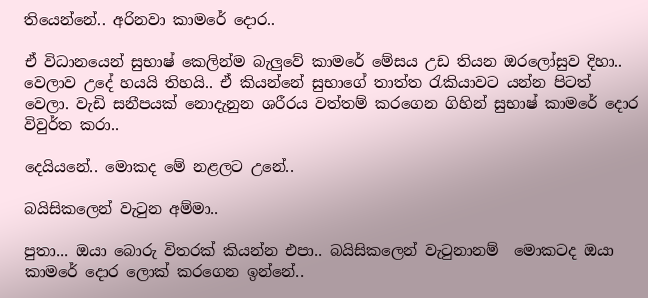තියෙන්නේ.. අරිනවා කාමරේ දොර..

ඒ විධානයෙන් සුභාෂ් කෙලින්ම බැලුවේ කාමරේ මේසය උඩ තියන ඔරලෝසුව දිහා.. වෙලාව උදේ හයයි තිහයි.. ඒ කියන්නේ සුභාගේ තාත්ත රැකියාවට යන්න පිටත් වෙලා. වැඩි සනීපයක් නොදැනුන ශරීරය වත්තම් කරගෙන ගිහින් සුභාෂ් කාමරේ දොර විවුර්ත කරා..

දෙයියනේ.. මොකද මේ නළලට උනේ..

බයිසිකලෙන් වැටුන අම්මා..

පුතා... ඔයා බොරු විතරක් කියන්න එපා.. බයිසිකලෙන් වැටුනානම්  මොකටද ඔයා කාමරේ දොර ලොක් කරගෙන ඉන්නේ..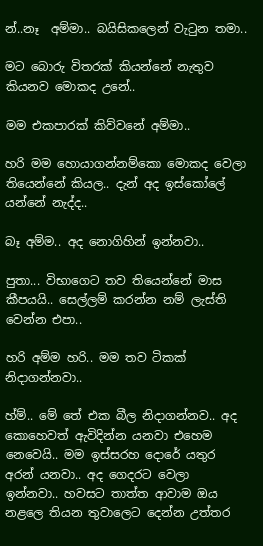න්..නෑ  අම්මා.. බයිසිකලෙන් වැටුන තමා..

මට බොරු විතරක් කියන්නේ නැතුව කියනව මොකද උනේ..

මම එකපාරක් කිව්වනේ අම්මා..

හරි මම හොයාගන්නම්කො මොකද වෙලා තියෙන්නේ කියල.. දැන් අද ඉස්කෝලේ යන්නේ නැද්ද..

බෑ අම්ම.. අද නොගිහින් ඉන්නවා..

පුතා... විභාගෙට තව තියෙන්නේ මාස කීපයයි.. සෙල්ලම් කරන්න නම් ලැස්ති වෙන්න එපා..

හරි අම්ම හරි.. මම තව ටිකක් නිදාගන්නවා..

හ්ම්.. මේ තේ එක බීල නිදාගන්නව.. අද කොහෙවත් ඇවිදින්න යනවා එහෙම නෙවෙයි.. මම ඉස්සරහ දොරේ යතුර අරන් යනවා.. අද ගෙදරට වෙලා ඉන්නවා.. හවසට තාත්ත ආවාම ඔය නළලෙ තියන තුවාලෙට දෙන්න උත්තර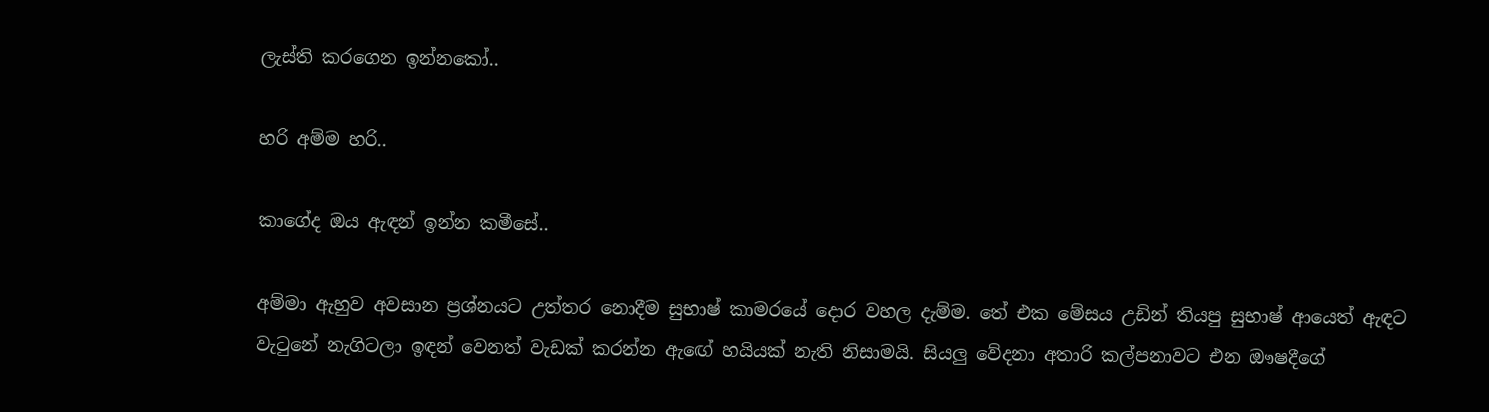ලැස්ති කරගෙන ඉන්නකෝ..

හරි අම්ම හරි..

කාගේද ඔය ඇඳන් ඉන්න කමීසේ..

අම්මා ඇහුව අවසාන ප්‍රශ්නයට උත්තර නොදීම සුභාෂ් කාමරයේ දොර වහල දැම්ම. තේ එක මේසය උඩින් තියපු සුභාෂ් ආයෙත් ඇඳට වැටුනේ නැගිටලා ඉඳන් වෙනත් වැඩක් කරන්න ඇඟේ හයියක් නැති නිසාමයි. සියලු වේදනා අතාරි කල්පනාවට එන ඖෂදීගේ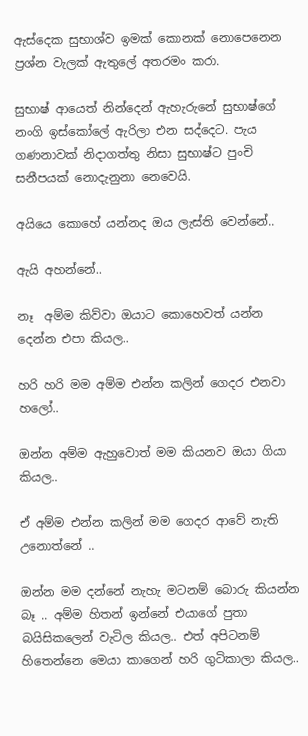ඇස්දෙක සුභාශ්ව ඉමක් කොනක් නොපෙනෙන ප්‍රශ්න වැලක් ඇතුලේ අතරමං කරා.

සුභාෂ් ආයෙත් නින්දෙන් ඇහැරුනේ සුභාෂ්ගේ නංගි ඉස්කෝලේ ඇරිලා එන සද්දෙට. පැය ගණනාවක් නිදාගත්තු නිසා සුභාෂ්ට පුංචි සනීපයක් නොදැනුනා නෙවෙයි.

අයියෙ කොහේ යන්නද ඔය ලැස්ති වෙන්නේ..

ඇයි අහන්නේ..

නෑ  අම්ම කිව්වා ඔයාට කොහෙවත් යන්න දෙන්න එපා කියල..

හරි හරි මම අම්ම එන්න කලින් ගෙදර එනවා හලෝ..

ඔන්න අම්ම ඇහුවොත් මම කියනව ඔයා ගියා කියල..

ඒ අම්ම එන්න කලින් මම ගෙදර ආවේ නැති උනොත්නේ ..

ඔන්න මම දන්නේ නැහැ මටනම් බොරු කියන්න බෑ .. අම්ම හිතන් ඉන්නේ එයාගේ පුතා බයිසිකලෙන් වැටිල කියල.. එත් අපිටනම් හිතෙන්නෙ මෙයා කාගෙන් හරි ගුටිකාලා කියල..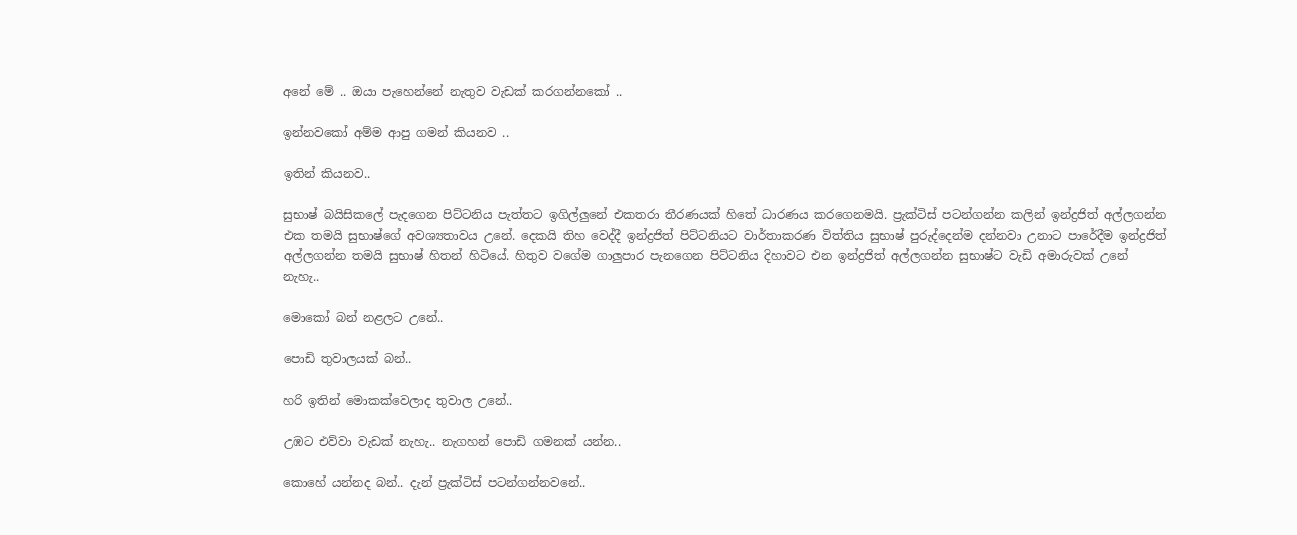අනේ මේ .. ඔයා පැහෙන්නේ නැතුව වැඩක් කරගන්නකෝ ..

ඉන්නවකෝ අම්ම ආපු ගමන් කියනව ..

ඉතින් කියනව..

සුභාෂ් බයිසිකලේ පැදගෙන පිට්ටනිය පැත්තට ඉගිල්ලුනේ එකතරා තීරණයක් හිතේ ධාරණය කරගෙනමයි. ප්‍රැක්ටිස් පටන්ගන්න කලින් ඉන්ද්‍රජිත් අල්ලගන්න එක තමයි සුභාෂ්ගේ අවශ්‍යතාවය උනේ. දෙකයි තිහ වෙද්දී ඉන්ද්‍රජිත් පිට්ටනියට වාර්තාකරණ විත්තිය සුභාෂ් පුරුද්දෙන්ම දන්නවා උනාට පාරේදීම ඉන්ද්‍රජිත් අල්ලගන්න තමයි සුභාෂ් හිතන් හිටියේ. හිතුව වගේම ගාලුපාර පැනගෙන පිට්ටනිය දිහාවට එන ඉන්ද්‍රජිත් අල්ලගන්න සුභාෂ්ට වැඩි අමාරුවක් උනේ නැහැ..

මොකෝ බන් නළලට උනේ..

පොඩි තුවාලයක් බන්..

හරි ඉතින් මොකක්වෙලාද තුවාල උනේ..

උඹට එව්වා වැඩක් නැහැ.. නැගහන් පොඩි ගමනක් යන්න..

කොහේ යන්නද බන්.. දැන් ප්‍රැක්ටිස් පටන්ගන්නවනේ..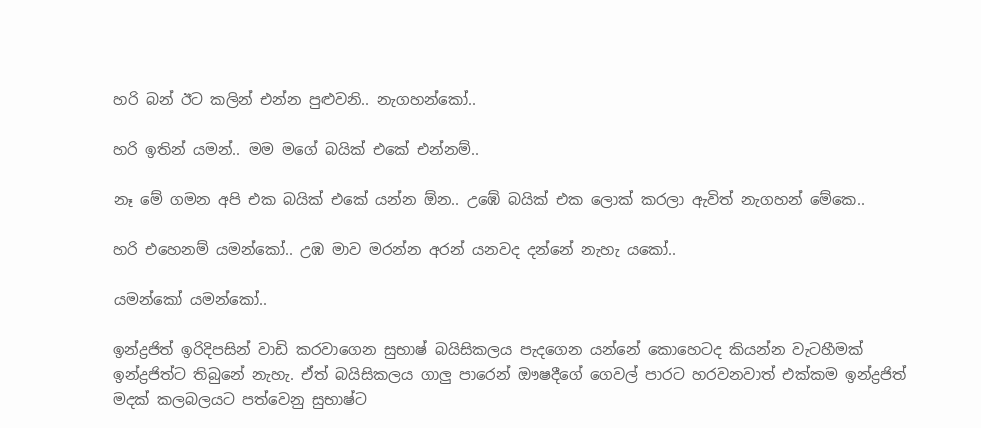හරි බන් ඊට කලින් එන්න පුළුවනි.. නැගහන්කෝ..

හරි ඉතින් යමන්.. මම මගේ බයික් එකේ එන්නම්..

නෑ මේ ගමන අපි එක බයික් එකේ යන්න ඕන.. උඹේ බයික් එක ලොක් කරලා ඇවිත් නැගහන් මේකෙ..

හරි එහෙනම් යමන්කෝ.. උඹ මාව මරන්න අරන් යනවද දන්නේ නැහැ යකෝ..

යමන්කෝ යමන්කෝ..

ඉන්ද්‍රජිත් ඉරිදිපසින් වාඩි කරවාගෙන සුභාෂ් බයිසිකලය පැදගෙන යන්නේ කොහෙටද කියන්න වැටහීමක් ඉන්ද්‍රජිත්ට තිබුනේ නැහැ. ඒත් බයිසිකලය ගාලු පාරෙන් ඖෂදීගේ ගෙවල් පාරට හරවනවාත් එක්කම ඉන්ද්‍රජිත් මදක් කලබලයට පත්වෙනු සුභාෂ්ට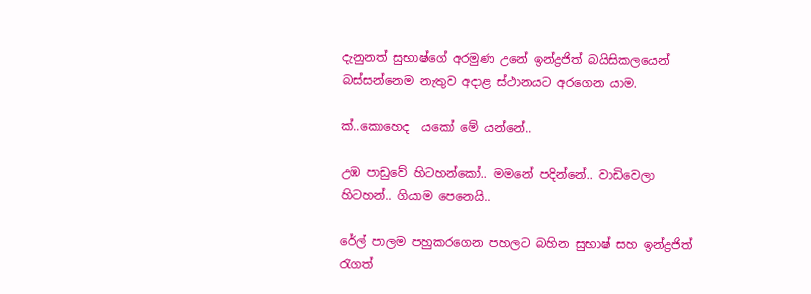දැනුනත් සුභාෂ්ගේ අරමුණ උනේ ඉන්ද්‍රජිත් බයිසිකලයෙන් බස්සන්නෙම නැතුව අදාළ ස්ථානයට අරගෙන යාම.

ක්..කොහෙද  යකෝ මේ යන්නේ..

උඹ පාඩුවේ හිටහන්කෝ.. මමනේ පදින්නේ.. වාඩිවෙලා හිටහන්.. ගියාම පෙනෙයි..

රේල් පාලම පහුකරගෙන පහලට බහින සුභාෂ් සහ ඉන්ද්‍රජිත් රැගත්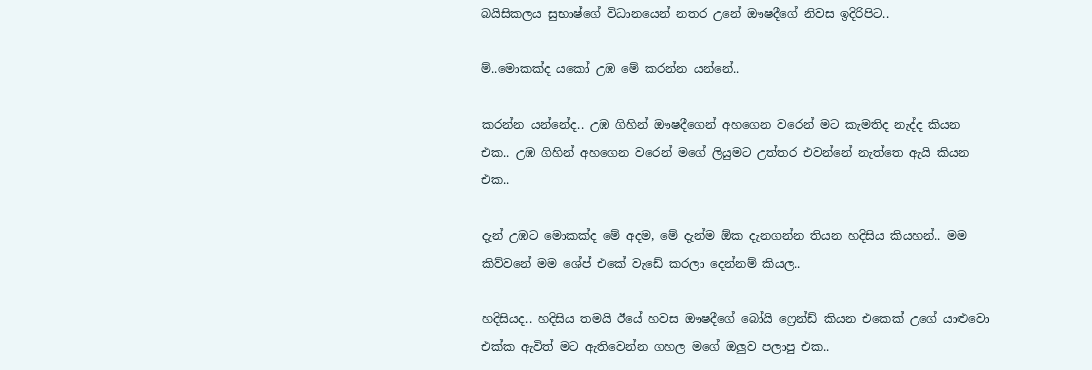බයිසිකලය සුභාෂ්ගේ විධානයෙන් නතර උනේ ඖෂදීගේ නිවස ඉදිරිපිට..

ම්..මොකක්ද යකෝ උඹ මේ කරන්න යන්නේ..

කරන්න යන්නේද.. උඹ ගිහින් ඖෂදීගෙන් අහගෙන වරෙන් මට කැමතිද නැද්ද කියන එක.. උඹ ගිහින් අහගෙන වරෙන් මගේ ලියුමට උත්තර එවන්නේ නැත්තෙ ඇයි කියන එක..

දැන් උඹට මොකක්ද මේ අදම, මේ දැන්ම ඕක දැනගන්න තියන හදිසිය කියහන්.. මම කිව්වනේ මම ශේප් එකේ වැඩේ කරලා දෙන්නම් කියල..

හදිසියද.. හදිසිය තමයි ඊයේ හවස ඖෂදීගේ බෝයි ෆ්‍රෙන්ඩ් කියන එකෙක් උගේ යාළුවො එක්ක ඇවිත් මට ඇතිවෙන්න ගහල මගේ ඔලුව පලාපු එක..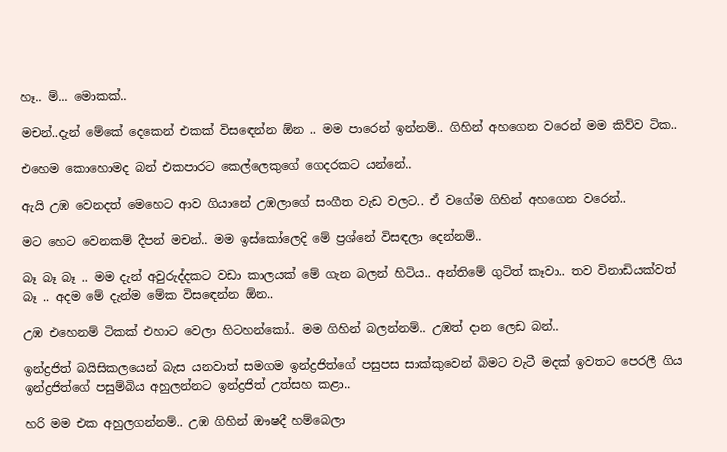හෑ.. ම්... මොකක්..

මචන්..දැන් මේකේ දෙකෙන් එකක් විසඳෙන්න ඕන .. මම පාරෙන් ඉන්නම්.. ගිහින් අහගෙන වරෙන් මම කිව්ව ටික..

එහෙම කොහොමද බන් එකපාරට කෙල්ලෙකුගේ ගෙදරකට යන්නේ..

ඇයි උඹ වෙනදත් මෙහෙට ආව ගියානේ උඹලාගේ සංගීත වැඩ වලට.. ඒ වගේම ගිහින් අහගෙන වරෙන්..

මට හෙට වෙනකම් දීපන් මචන්.. මම ඉස්කෝලෙදි මේ ප්‍රශ්නේ විසඳලා දෙන්නම්..

බෑ බෑ බෑ .. මම දැන් අවුරුද්දකට වඩා කාලයක් මේ ගැන බලන් හිටිය.. අන්තිමේ ගුටිත් කෑවා.. තව විනාඩියක්වත් බෑ .. අදම මේ දැන්ම මේක විසඳෙන්න ඕන..

උඹ එහෙනම් ටිකක් එහාට වෙලා හිටහන්කෝ.. මම ගිහින් බලන්නම්.. උඹත් දාන ලෙඩ බන්..

ඉන්ද්‍රජිත් බයිසිකලයෙන් බැස යනවාත් සමගම ඉන්ද්‍රජිත්ගේ පසුපස සාක්කුවෙන් බිමට වැටී මදක් ඉවතට පෙරලී ගිය ඉන්ද්‍රජිත්ගේ පසුම්බිය අහුලන්නට ඉන්ද්‍රජිත් උත්සහ කළා..

හරි මම එක අහුලගන්නම්.. උඹ ගිහින් ඖෂදී හම්බෙලා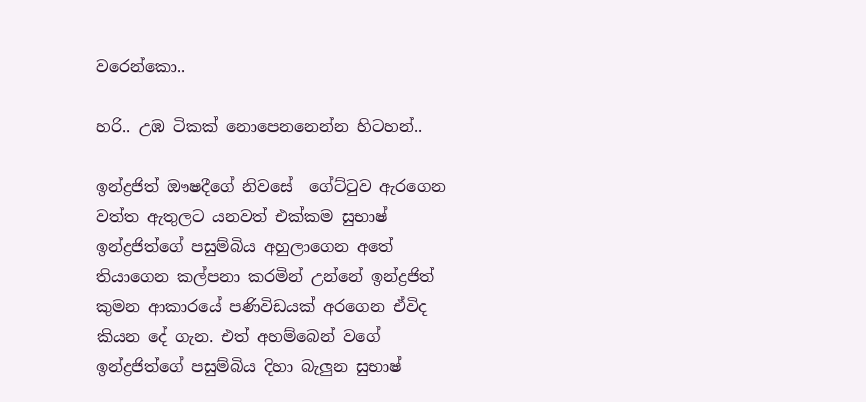වරෙන්කො..

හරි.. උඹ ටිකක් නොපෙනනෙන්න හිටහන්..

ඉන්ද්‍රජිත් ඖෂදීගේ නිවසේ  ගේට්ටුව ඇරගෙන වත්ත ඇතුලට යනවත් එක්කම සුභාෂ් ඉන්ද්‍රජිත්ගේ පසුම්බිය අහුලාගෙන අතේ තියාගෙන කල්පනා කරමින් උන්නේ ඉන්ද්‍රජිත් කුමන ආකාරයේ පණිවිඩයක් අරගෙන ඒවිද කියන දේ ගැන. එත් අහම්බෙන් වගේ ඉන්ද්‍රජිත්ගේ පසුම්බිය දිහා බැලුන සුභාෂ්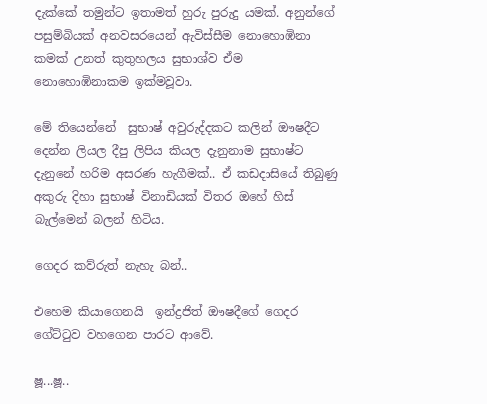දැක්කේ තමුන්ට ඉතාමත් හුරු පුරුදු යමක්. අනුන්ගේ පසුම්බියක් අනවසරයෙන් ඇවිස්සීම නොහොඹිනා කමක් උනත් කුතුහලය සුභාශ්ව ඒම නොහොඹිනාකම ඉක්මවූවා.

මේ තියෙන්නේ  සුභාෂ් අවුරුද්දකට කලින් ඖෂදීට දෙන්න ලියල දීපු ලිපිය කියල දැනුනාම සුභාෂ්ට දැනුනේ හරිම අසරණ හැගීමක්.. ඒ කඩදාසියේ තිබුණු අකුරු දිහා සුභාෂ් විනාඩියක් විතර ඔහේ හිස් බැල්මෙන් බලන් හිටිය.

ගෙදර කව්රුත් නැහැ බන්..

එහෙම කියාගෙනයි  ඉන්ද්‍රජිත් ඖෂදීගේ ගෙදර ගේට්ටුව වහගෙන පාරට ආවේ.

ෂූ...ෂූ..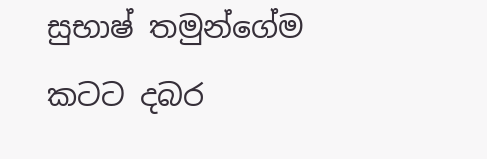සුභාෂ් තමුන්ගේම කටට දබර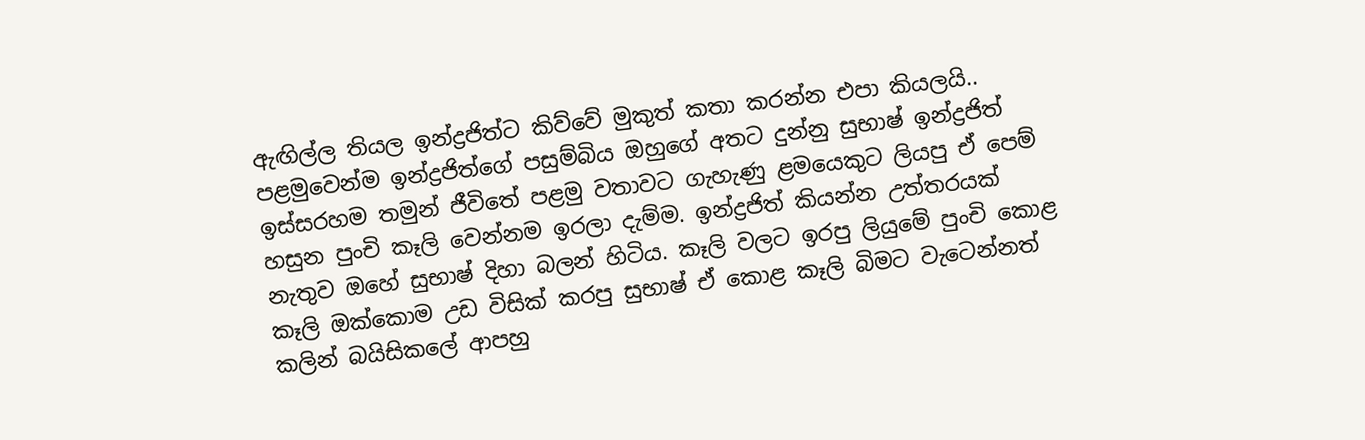ඇඟිල්ල තියල ඉන්ද්‍රජිත්ට කිව්වේ මුකුත් කතා කරන්න එපා කියලයි.. පළමුවෙන්ම ඉන්ද්‍රජිත්ගේ පසුම්බිය ඔහුගේ අතට දුන්නු සුභාෂ් ඉන්ද්‍රජිත් ඉස්සරහම තමුන් ජීවිතේ පළමු වතාවට ගැහැණු ළමයෙකුට ලියපු ඒ පෙම් හසුන පුංචි කෑලි වෙන්නම ඉරලා දැම්ම. ඉන්ද්‍රජිත් කියන්න උත්තරයක් නැතුව ඔහේ සුභාෂ් දිහා බලන් හිටිය. කෑලි වලට ඉරපු ලියුමේ පුංචි කොළ කෑලි ඔක්කොම උඩ විසික් කරපු සුභාෂ් ඒ කොළ කෑලි බිමට වැටෙන්නත් කලින් බයිසිකලේ ආපහු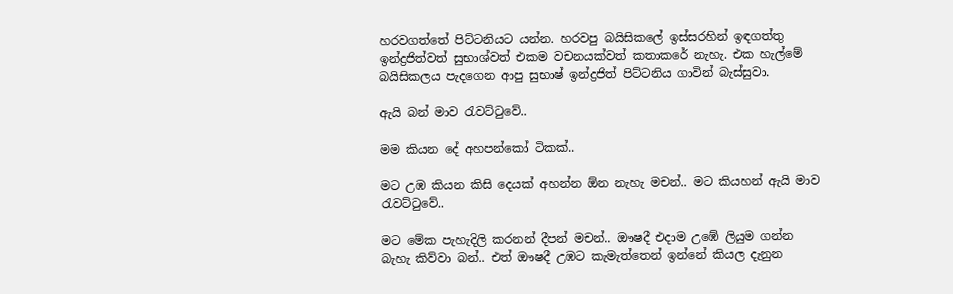හරවගත්තේ පිට්ටනියට යන්න. හරවපු බයිසිකලේ ඉස්සරහින් ඉඳගත්තු ඉන්ද්‍රජිත්වත් සුභාශ්වත් එකම වචනයක්වත් කතාකරේ නැහැ. එක හැල්මේ බයිසිකලය පැදගෙන ආපු සුභාෂ් ඉන්ද්‍රජිත් පිට්ටනිය ගාවින් බැස්සුවා.

ඇයි බන් මාව රැවට්ටුවේ..

මම කියන දේ අහපන්කෝ ටිකක්..

මට උඹ කියන කිසි දෙයක් අහන්න ඕන නැහැ මචන්.. මට කියහන් ඇයි මාව රැවට්ටුවේ..

මට මේක පැහැදිලි කරනන් දීපන් මචන්.. ඖෂදී එදාම උඹේ ලියුම ගන්න බැහැ කිව්වා බන්.. එත් ඖෂදී උඹට කැමැත්තෙන් ඉන්නේ කියල දැනුන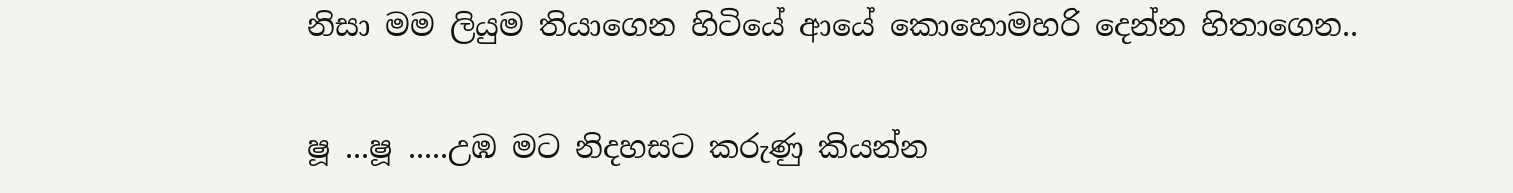නිසා මම ලියුම තියාගෙන හිටියේ ආයේ කොහොමහරි දෙන්න හිතාගෙන..

ෂූ ...ෂූ .....උඹ මට නිදහසට කරුණු කියන්න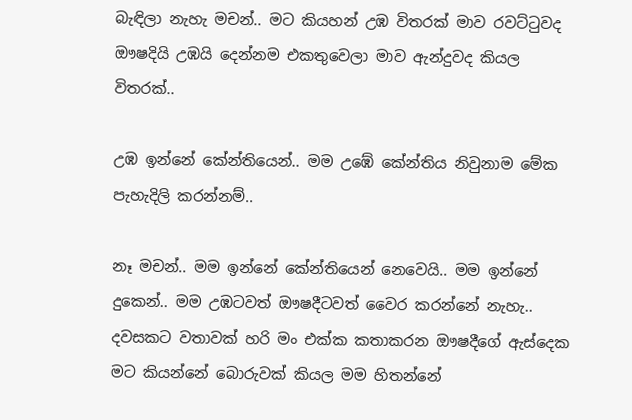බැඳිලා නැහැ මචන්.. මට කියහන් උඹ විතරක් මාව රවට්ටුවද ඖෂදියි උඹයි දෙන්නම එකතුවෙලා මාව ඇන්දුවද කියල විතරක්..

උඹ ඉන්නේ කේන්තියෙන්.. මම උඹේ කේන්තිය නිවුනාම මේක පැහැදිලි කරන්නම්..

නෑ මචන්.. මම ඉන්නේ කේන්තියෙන් නෙවෙයි.. මම ඉන්නේ දුකෙන්.. මම උඹටවත් ඖෂදීටවත් වෛර කරන්නේ නැහැ.. දවසකට වතාවක් හරි මං එක්ක කතාකරන ඖෂදීගේ ඇස්දෙක මට කියන්නේ බොරුවක් කියල මම හිතන්නේ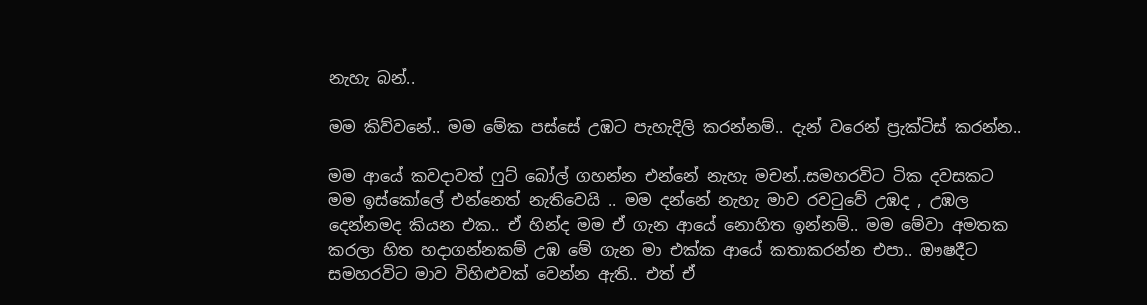නැහැ බන්..

මම කිව්වනේ.. මම මේක පස්සේ උඹට පැහැදිලි කරන්නම්.. දැන් වරෙන් ප්‍රැක්ටිස් කරන්න..

මම ආයේ කවදාවත් ෆුට් බෝල් ගහන්න එන්නේ නැහැ මචන්..සමහරවිට ටික දවසකට මම ඉස්කෝලේ එන්නෙත් නැතිවෙයි .. මම දන්නේ නැහැ මාව රවටුවේ උඹද , උඹල දෙන්නමද කියන එක.. ඒ හින්ද මම ඒ ගැන ආයේ නොහිත ඉන්නම්.. මම මේවා අමතක කරලා හිත හදාගන්නකම් උඹ මේ ගැන මා එක්ක ආයේ කතාකරන්න එපා.. ඖෂදීට සමහරවිට මාව විහිළුවක් වෙන්න ඇති.. එත් ඒ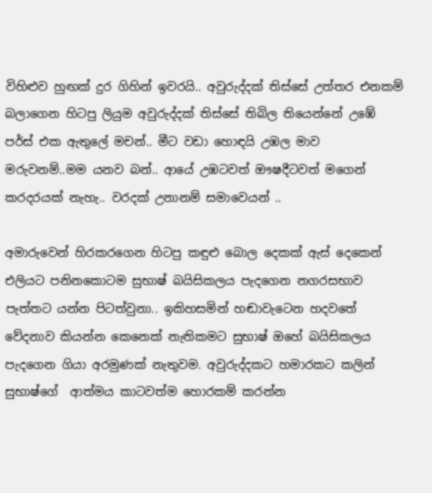විහිළුව හුඟක් දුර ගිහින් ඉවරයි.. අවුරුද්දක් තිස්සේ උත්තර එනකම් බලාගෙන හිටපු ලියුම අවුරුද්දක් තිස්සේ තිබිල තියෙන්නේ උඹේ පර්ස් එක ඇතුලේ මචන්.. මීට වඩා හොඳයි උඹල මාව මරුවනම්..මම යනව බන්.. ආයේ උඹටවත් ඖෂදීටවත් මගෙන් කරදරයක් නැහැ.. වරදක් උනානම් සමාවෙයන් ..

අමාරුවෙන් හිරකරගෙන හිටපු කඳුළු බොල දෙකක් ඇස් දෙකෙන් එලියට පනිනකොටම සුභාෂ් බයිසිකලය පැදගෙන නගරසභාව පැත්තට යන්න පිටත්වුනා.. ඉකිහසමින් හඬාවැටෙන හදවතේ වේදනාව කියන්න කෙනෙක් නැතිකමට සුභාෂ් ඔහේ බයිසිකලය පැදගෙන ගියා අරමුණක් නැතුවම. අවුරුද්දකට හමාරකට කලින් සුභාෂ්ගේ  ආත්මය කාටවත්ම හොරකම් කරන්න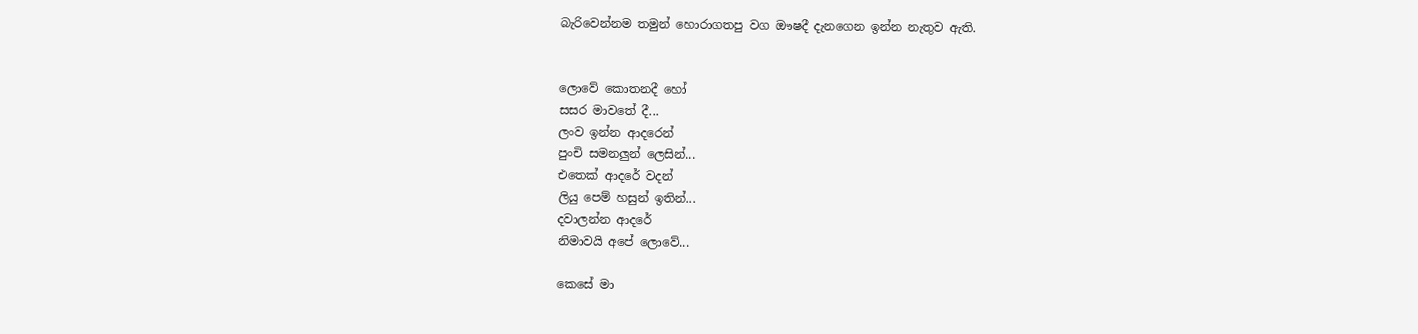බැරිවෙන්නම තමුන් හොරාගතපු වග ඖෂදී දැනගෙන ඉන්න නැතුව ඇති.


ලොවේ කොතනදී හෝ
සසර මාවතේ දී...
ලංව ඉන්න ආදරෙන්
පුංචි සමනලුන් ලෙසින්...
එතෙක් ආදරේ වදන්
ලියු පෙම් හසුන් ඉතින්...
දවාලන්න ආදරේ
නිමාවයි අපේ ලොවේ...

කෙසේ මා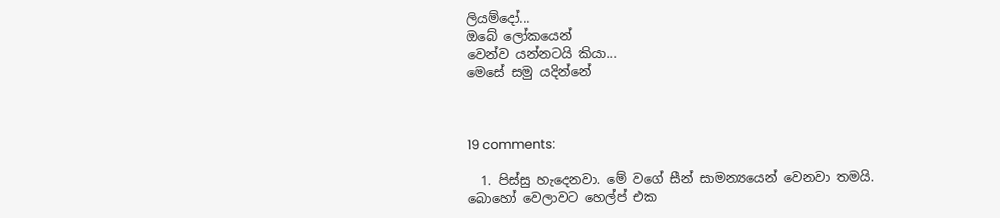ලියම්දෝ...
ඔබේ ලෝකයෙන්
වෙන්ව යන්නටයි කියා...
මෙසේ සමු යදින්නේ



19 comments:

  1. පිස්සු හැදෙනවා. මේ වගේ සීන් සාමන්‍යයෙන් වෙනවා තමයි. බොහෝ වෙලාවට හෙල්ප් එක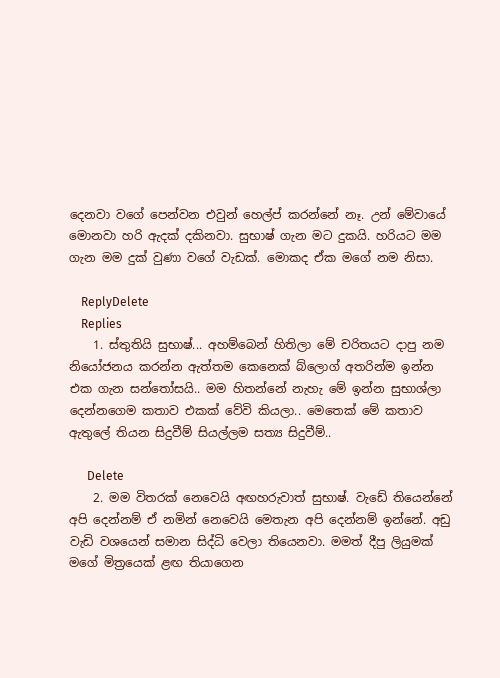දෙනවා වගේ පෙන්වන එවුන් හෙල්ප් කරන්නේ නෑ. උන් මේවායේ මොනවා හරි ඇදක් දකිනවා. සුභාෂ් ගැන මට දුකයි. හරියට මම ගැන මම දුක් වුණා වගේ වැඩක්. මොකද ඒක මගේ නම නිසා.

    ReplyDelete
    Replies
    1. ස්තුතියි සුභාෂ්... අහම්බෙන් හිතිලා මේ චරිතයට දාපු නම නියෝජනය කරන්න ඇත්තම කෙනෙක් බ්ලොග් අතරින්ම ඉන්න එක ගැන සන්තෝසයි.. මම හිතන්නේ නැහැ මේ ඉන්න සුභාශ්ලා දෙන්නගෙම කතාව එකක් වේවි කියලා.. මෙතෙක් මේ කතාව ඇතුලේ තියන සිදුවීම් සියල්ලම සත්‍ය සිදුවීම්..

      Delete
    2. මම විතරක් නෙවෙයි අඟහරුවාත් සුභාෂ්. වැඩේ තියෙන්නේ අපි දෙන්නම් ඒ නමින් නෙවෙයි මෙතැන අපි දෙන්නම් ඉන්නේ. අඩු වැඩි වශයෙන් සමාන සිද්ධි වෙලා තියෙනවා. මමත් දීපු ලියුමක් මගේ මිත්‍රයෙක් ළඟ තියාගෙන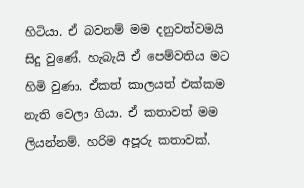හිටියා. ඒ බවනම් මම දනුවත්වමයි සිදු වුණේ. හැබැයි ඒ පෙම්වතිය මට හිමි වුණා. ඒකත් කාලයත් එක්කම නැති වෙලා ගියා. ඒ කතාවත් මම ලියන්නම්. හරිම අපූරු කතාවක්.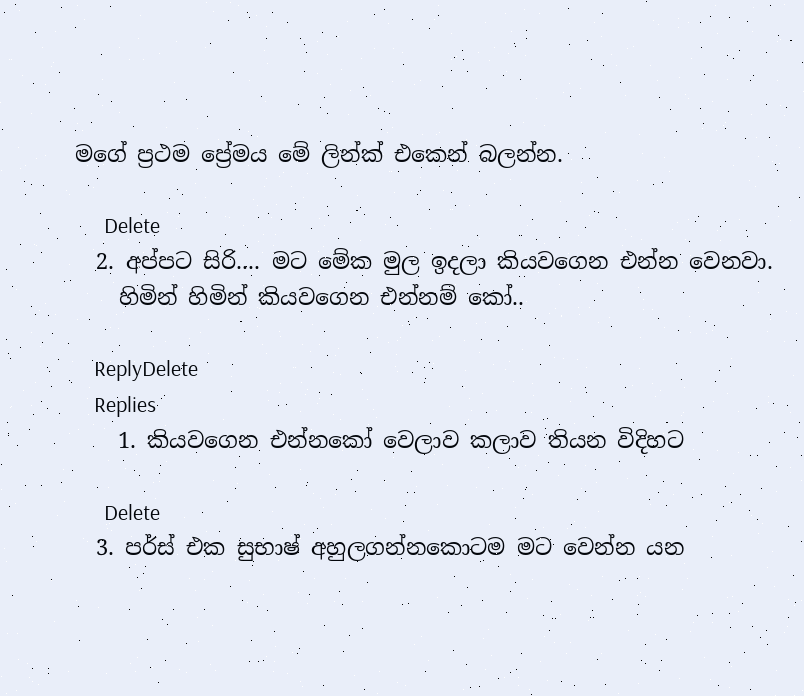මගේ ප්‍රථම ප්‍රේමය මේ ලින්ක් එකෙන් බලන්න.

      Delete
  2. අප්පට සිරි.... මට මේක මුල ඉදලා කියවගෙන එන්න වෙනවා.
    හිමින් හිමින් කියවගෙන එන්නම් කෝ..

    ReplyDelete
    Replies
    1. කියවගෙන එන්නකෝ වෙලාව කලාව තියන විදිහට

      Delete
  3. පර්ස් එක සුභාෂ් අහුලගන්නකොටම මට වෙන්න යන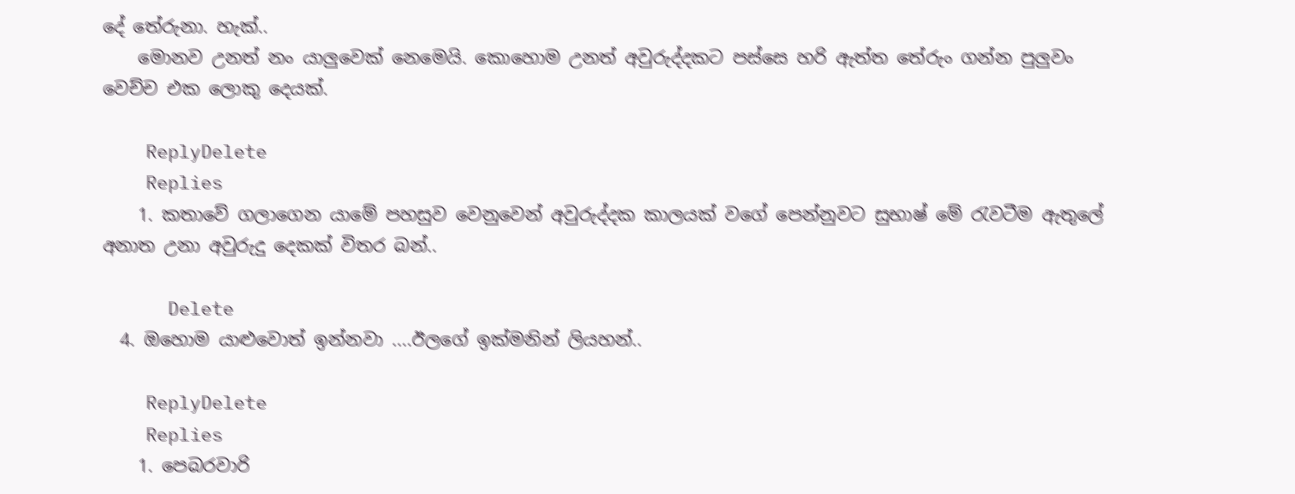දේ තේරුනා. හැක්..
    මොනව උනත් නං යාලුවෙක් නෙමෙයි. කොහොම උනත් අවුරුද්දකට පස්සෙ හරි ඇත්ත ‍තේරුං ගන්න පුලුවං වෙච්ච එක ලොකු දෙයක්.

    ReplyDelete
    Replies
    1. කතාවේ ගලාගෙන යාමේ පහසුව වෙනුවෙන් අවුරුද්දක කාලයක් වගේ පෙන්නුවට සුභාෂ් මේ රැවටීම ඇතුලේ අනාත උනා අවුරුදු දෙකක් විතර බන්..

      Delete
  4. ඔහොම යාළුවොත් ඉන්නවා ....ඊලගේ ඉක්මනින් ලියහන්..

    ReplyDelete
    Replies
    1. පෙබරවාරි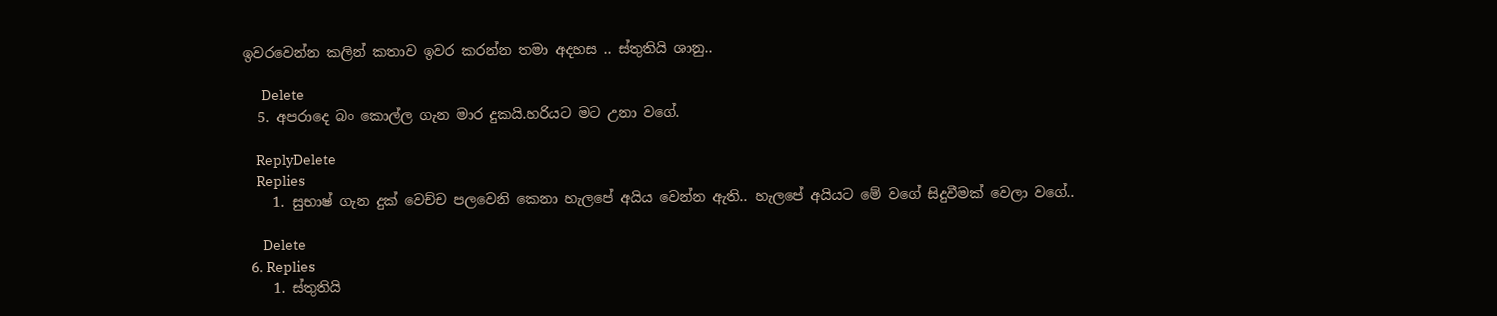ඉවරවෙන්න කලින් කතාව ඉවර කරන්න තමා අදහස .. ස්තුතියි ශානු..

      Delete
  5. අපරාදෙ බං කොල්ල ගැන මාර දුකයි.හරියට මට උනා වගේ.

    ReplyDelete
    Replies
    1. සුභාෂ් ගැන දුක් වෙච්ච පලවෙනි කෙනා හැලපේ අයිය වෙන්න ඇති.. හැලපේ අයියට මේ වගේ සිදුවීමක් වෙලා වගේ..

      Delete
  6. Replies
    1. ස්තුතියි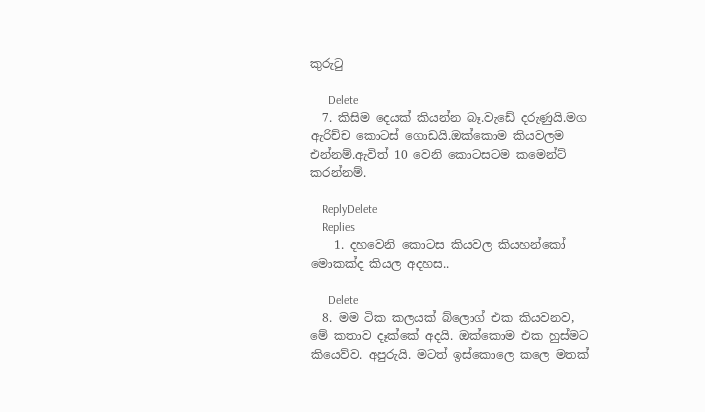කුරුටු

      Delete
  7. කිසිම දෙයක් කියන්න බෑ.වැඩේ දරුණුයි.මග ඇරිච්ච කොටස් ගොඩයි.ඔක්කොම කියවලම එන්නම්.ඇවිත් 10 වෙනි කොටසටම කමෙන්ට් කරන්නම්.

    ReplyDelete
    Replies
    1. දහවෙනි කොටස කියවල කියහන්කෝ මොකක්ද කියල අදහස..

      Delete
  8. මම ටික කලයක් බ්ලොග් එක කියවනව, මේ කතාව දෑක්කේ අදයි. ඔක්කොම එක හුස්මට කියෙව්ව. අපුරුයි. මටත් ඉස්කොලෙ කලෙ මතක්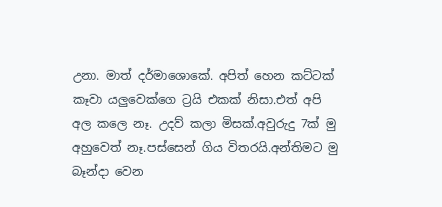උනා. මාත් දර්මාශොකේ. අපිත් හෙන කට්ටක් කෑවා යලුවෙක්ගෙ ට්‍රයි එකක් නිසා.එත් අපි අල කලෙ නෑ. උදව් කලා මිසක්.අවුරුදු 7ක් මු අහුවෙත් නෑ.පස්සෙන් ගිය විතරයි.අන්තිමට මු බෑන්දා වෙන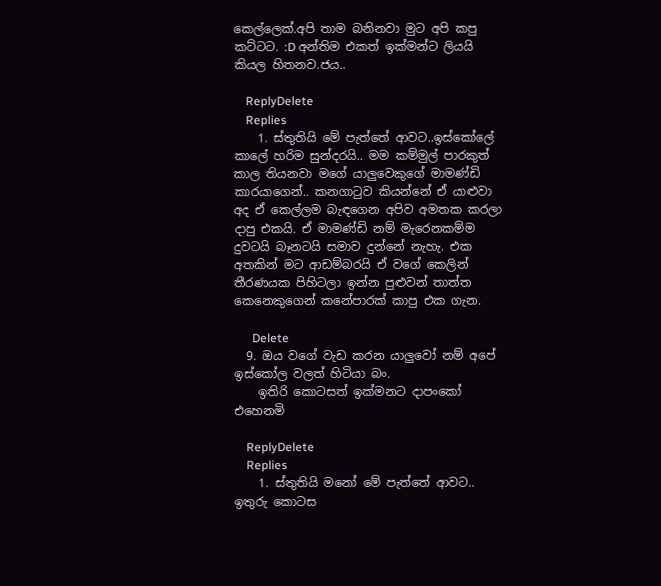කෙල්ලෙක්.අපි තාම බනිනවා මුට අපි කපු කට්ටට. :D අන්තිම එකත් ඉක්මන්ට ලියයි කියල හිතනව.ජය..

    ReplyDelete
    Replies
    1. ස්තුතියි මේ පැත්තේ ආවට..ඉස්කෝලේ කාලේ හරිම සුන්දරයි.. මම කම්මුල් පාරකුත් කාල තියනවා මගේ යාලුවෙකුගේ මාමණ්ඩි කාරයාගෙන්.. කනගාටුව කියන්නේ ඒ යාළුවා අද ඒ කෙල්ලම බැඳගෙන අපිව අමතක කරලා දාපු එකයි. ඒ මාමණ්ඩි නම් මැරෙනකම්ම දුවටයි බෑනටයි සමාව දුන්නේ නැහැ. එක අතකින් මට ආඩම්බරයි ඒ වගේ කෙලින් තීරණයක පිහිටලා ඉන්න පුළුවන් තාත්ත කෙනෙකුගෙන් කනේපාරක් කාපු එක ගැන.

      Delete
  9. ඔය වගේ වැඩ කරන යාලුවෝ නම් අපේ ඉස්කෝල වලත් හිටියා බං.
    ඉතිරි කොටසත් ඉක්මනට දාපංකෝ එහෙනමි

    ReplyDelete
    Replies
    1. ස්තුතියි මනෝ මේ පැත්තේ ආවට.. ඉතුරු කොටස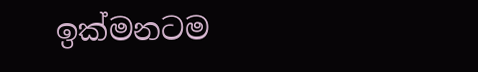ඉක්මනටම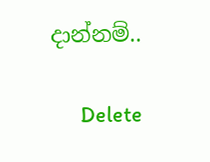දාන්නම්..

      Delete